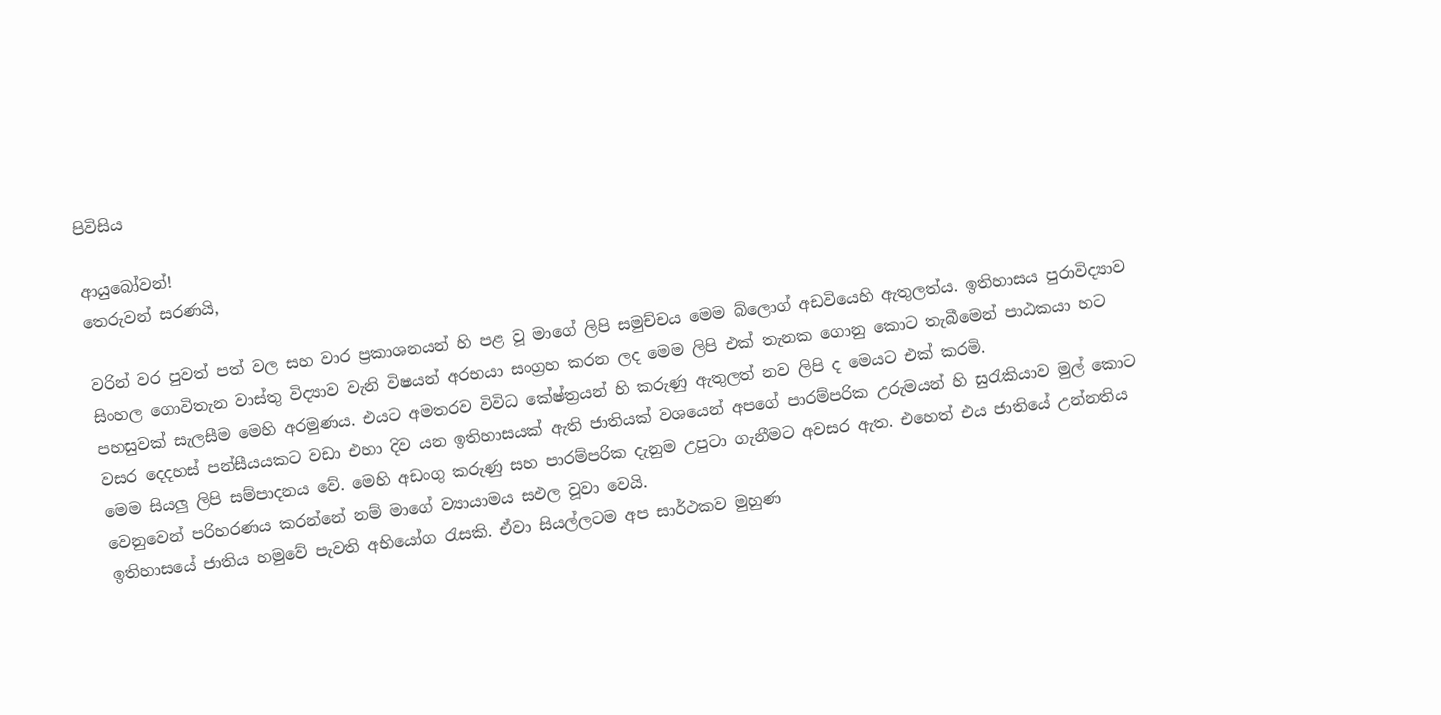පිවිසිය

ආයුබෝවන්!
තෙරුවන් සරණයි,

වරින් වර පුවත් පත් වල සහ වාර ප්‍රකාශනයන් හි පළ වූ මාගේ ලිපි සමුච්චය මෙම බ්ලොග් අඩවියෙහි ඇතුලත්ය. ඉතිහාසය පුරාවිද්‍යාව සිංහල ගොවිතැන වාස්තු විද්‍යාව වැනි විෂයන් අරභයා සංග්‍රහ කරන ලද මෙම ලිපි එක් තැනක ගොනු කොට තැබීමෙන් පාඨකයා හට පහසුවක් සැලසීම මෙහි අරමුණය. එයට අමතරව විවිධ කේෂ්ත්‍රයන් හි කරුණු ඇතුලත් නව ලිපි ද මෙයට එක් කරමි.
වසර දෙදහස් පන්සීයයකට වඩා එහා දිව යන ඉතිහාසයක් ඇති ජාතියක් වශයෙන් අපගේ පාරම්පරික උරුමයන් හි සුරැකියාව මුල් කොට මෙම සියලු ලිපි සම්පාදනය වේ. මෙහි අඩංගු කරුණු සහ පාරම්පරික දැනුම උපුටා ගැනීමට අවසර ඇත. එහෙත් එය ජාතියේ උන්නතිය වෙනුවෙන් පරිහරණය කරන්නේ නම් මාගේ ව්‍යායාමය සඵල වූවා වෙයි.
ඉතිහාසයේ ජාතිය හමුවේ පැවති අභියෝග රැසකි. ඒවා සියල්ලටම අප සාර්ථකව මුහුණ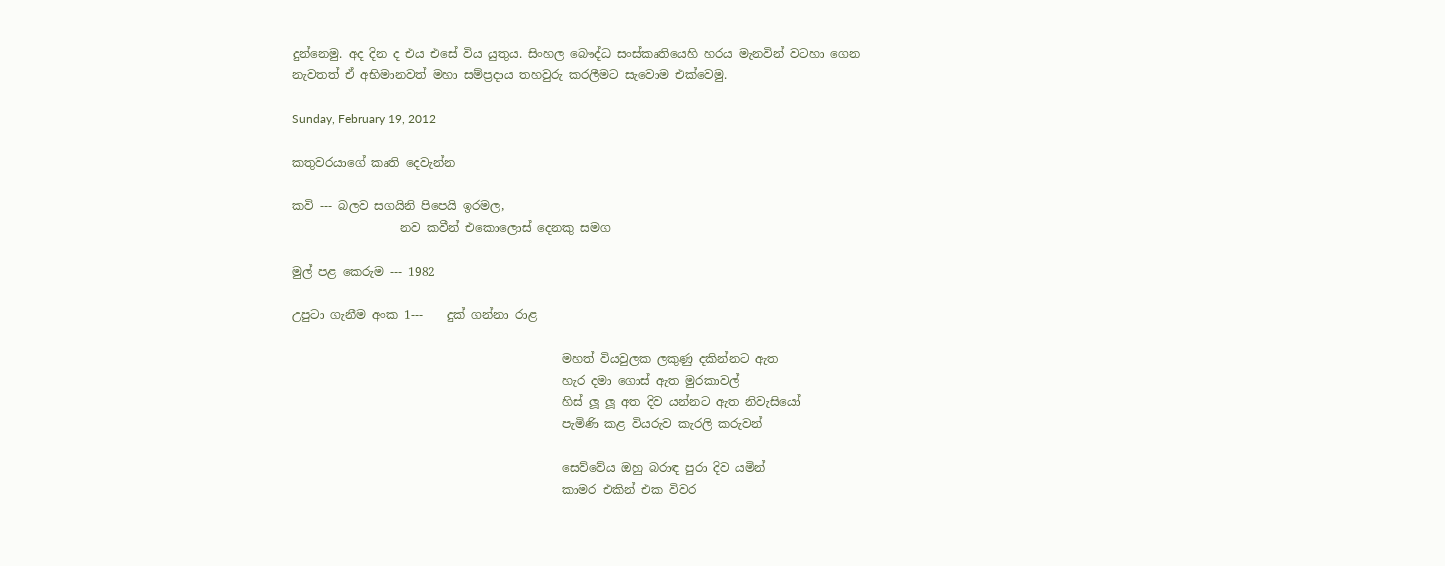දුන්නෙමු. අද දින ද එය එසේ විය යුතුය. සිංහල බෞද්ධ සංස්කෘතියෙහි හරය මැනවින් වටහා ගෙන නැවතත් ඒ අභිමානවත් මහා සම්ප්‍රදාය තහවුරු කරලීමට සැවොම ‍එක්වෙමු.

Sunday, February 19, 2012

කතුවරයාගේ කෘති දෙවැන්න

කවි --- බලව සගයිනි පිපෙයි ඉරමල,
                  නව කවීන් එකොලොස් දෙනකු සමග

මුල් පළ කෙරුම --- 1982

උපුටා ගැනීම අංක 1---    දුක් ගන්නා රාළ

                                             මහත් වියවුලක ලකුණු දකින්නට ඇත
                                             හැර දමා ගොස් ඇත මුරකාවල්
                                             හිස් ලූ ලූ අත දිව යන්නට ඇත නිවැසියෝ
                                             පැමිණි කළ වියරුව කැරලි කරුවන්

                                             සෙව්වේය ඔහු බරාඳ පුරා දිව යමින්
                                             කාමර එකින් එක විවර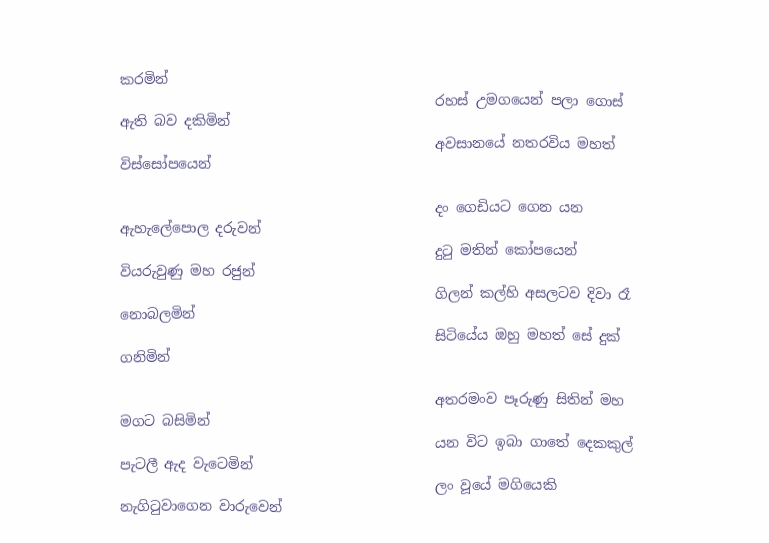කරමින්
                                             රහස් උමගයෙන් පලා ගොස් ඇති බව දකිමින්
                                             අවසානයේ නතරවිය මහත් විස්සෝපයෙන්

                                             දං ගෙඩියට ගෙන යන ඇහැලේපොල දරුවන්
                                             දුටු මතින් කෝපයෙන් වියරුවුණු මහ රජුන්
                                             ගිලන් කල්හි අසලටව දිවා රෑ නොබලමින්
                                             සිටියේය ඔහු මහත් සේ දුක් ගනිමින්

                                             අතරමංව පෑරුණු සිතින් මහ මගට බසිමින්
                                             යන විට ඉබා ගාතේ දෙකකුල් පැටලී ඇද වැටෙමින්
                                             ලං වූයේ මගියෙකි නැගිටුවාගෙන වාරුවෙන්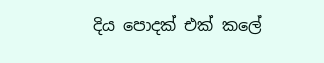දිය පොදක් එක් කලේ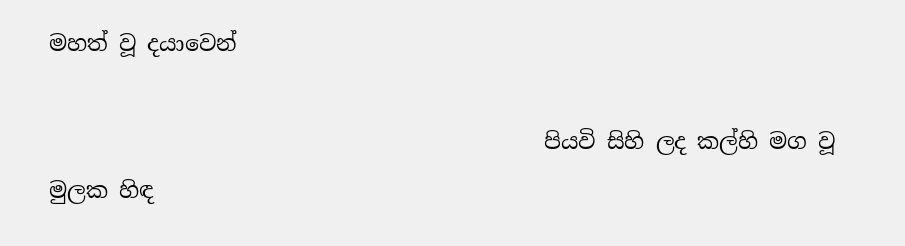මහත් වූ දයාවෙන්

                                             පියවි සිහි ලද කල්හි මග වූ මුලක හිඳ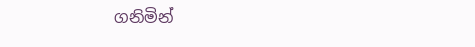ගනිමින්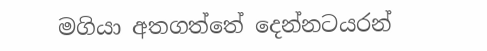මගියා අතගත්තේ දෙන්නටයරන්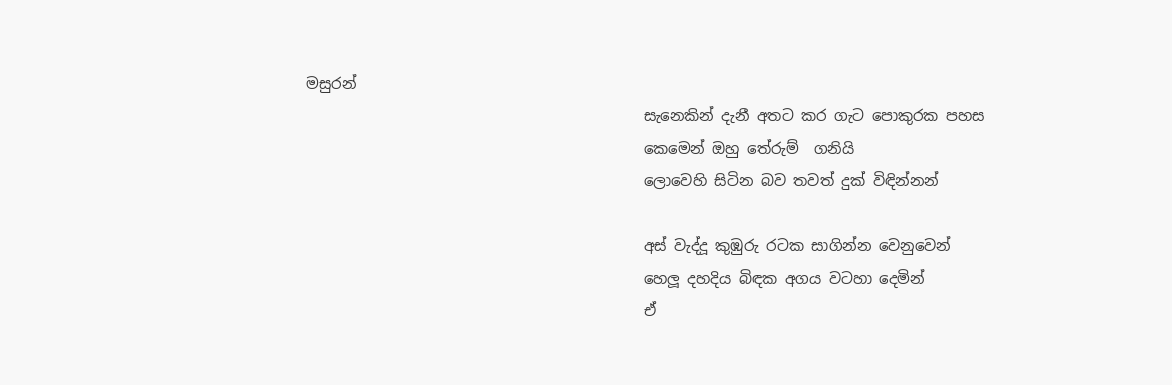මසුරන්
                                             සැනෙකින් දැනී අතට කර ගැට පොකුරක පහස
                                             කෙමෙන් ඔහු තේරුම්  ගනියි
                                             ලොවෙහි සිටින බව තවත් දුක් විඳින්නන්

                                             අස් වැද්දූ කුඹුරු රටක සාගින්න වෙනුවෙන්
                                             හෙලූ දහදිය බිඳක අගය වටහා දෙමින්
                                             ඒ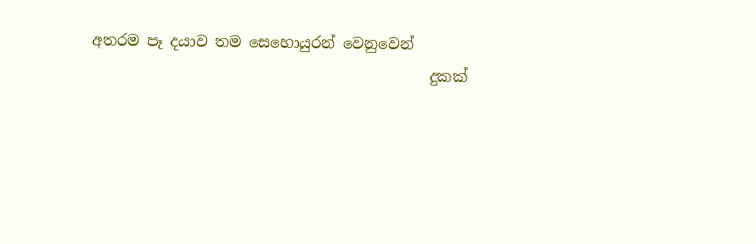අතරම පෑ දයාව තම සෙහොයුරන් වෙනුවෙන්
                                             දුකක්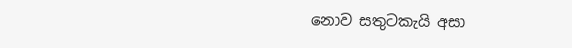නොව සතුටකැයි අසා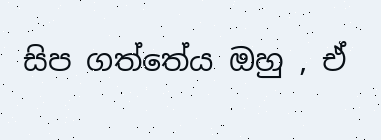සිප ගත්තේය ඔහු , ඒ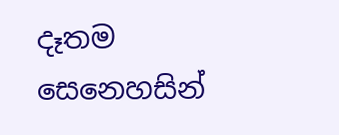දෑතම සෙනෙහසින්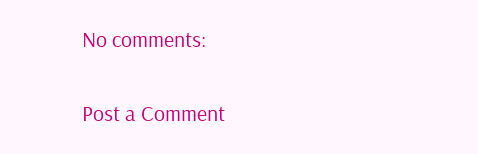No comments:

Post a Comment